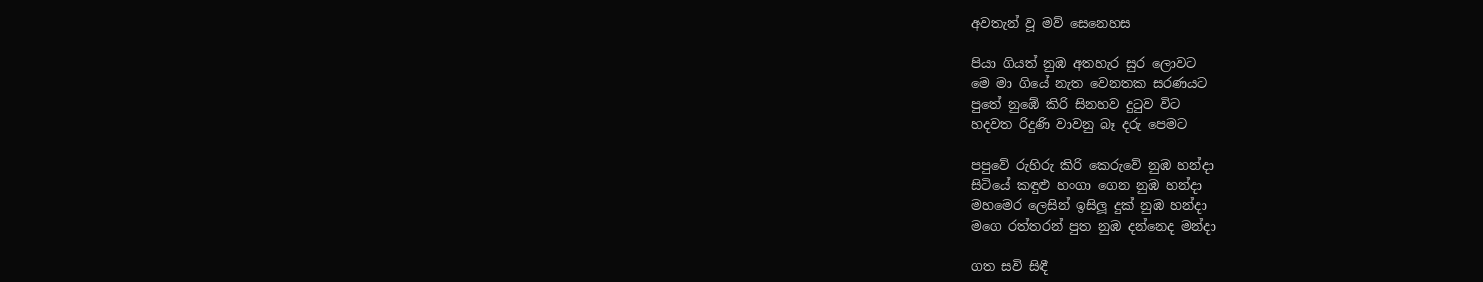අවතැන් වූ මව් සෙනෙහස

පියා ගියත් නුඹ අතහැර සුර ලොවට
මෙ මා ගියේ නැත වෙනතක සරණයට
පුතේ නුඹේ කිරි සිනහව දුටුව විට
හදවත රිදුණි වාවනු බෑ දරු පෙමට

පපුවේ රුහිරු කිරි කෙරුවේ නුඹ හන්දා
සිටියේ කඳුළු හංගා ගෙන නුඹ හන්දා
මහමෙර ලෙසින් ඉසිලූ දුක් නුඹ හන්දා
මගෙ රත්තරන් පුත නුඹ දන්නෙද මන්දා

ගත සවි සිඳී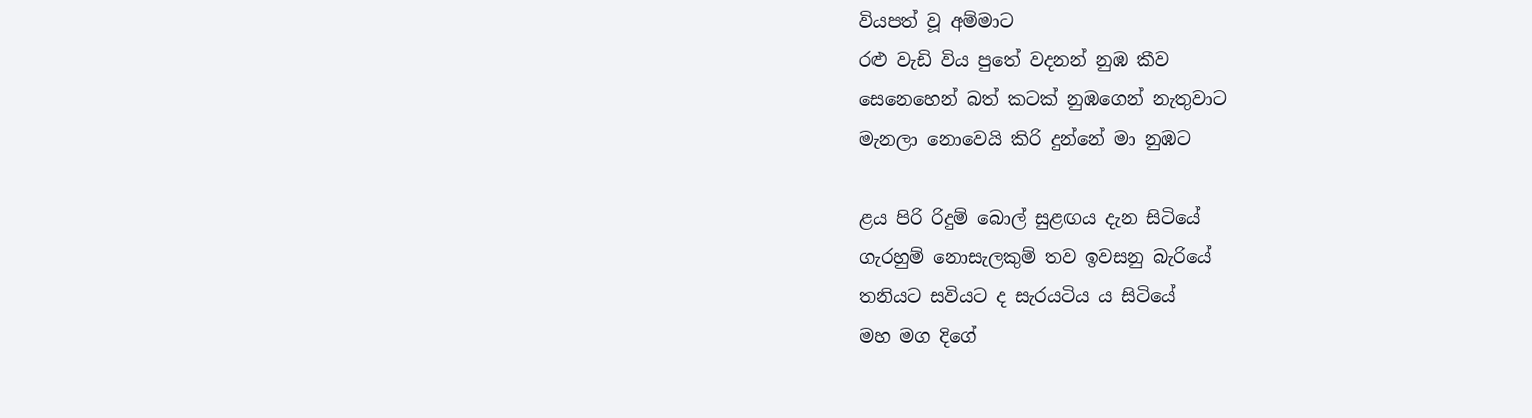වියපත් වූ අම්මාට
රළු වැඩි විය පුතේ වදනන් නුඹ කීව
සෙනෙහෙන් බත් කටක් නුඹගෙන් නැතුවාට
මැනලා නොවෙයි කිරි දුන්නේ මා නුඹට

ළය පිරි රිදුම් බොල් සුළඟය දැන සිටියේ
ගැරහුම් නොසැලකුම් තව ඉවසනු බැරියේ
තනියට සවියට ද සැරයටිය ය සිටියේ
මහ මග දිගේ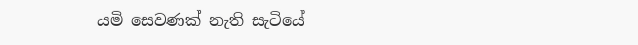යමි සෙවණක් නැති සැටියේ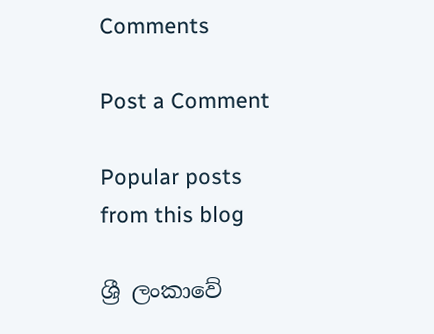Comments

Post a Comment

Popular posts from this blog

ශ්‍රී ලංකාවේ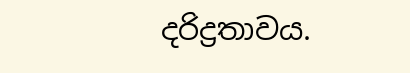දරිද්‍රතාවය.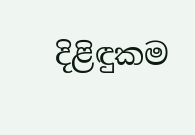දිළිඳුකම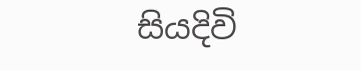සියදිවි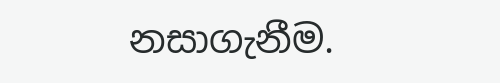නසාගැනීම.